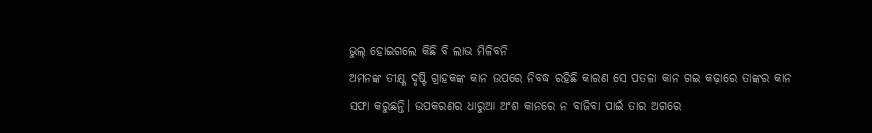ଭୁଲ୍ ହୋଇଗଲେ କିଛି ବି ଲାଭ ମିଳିବନି
ଅମନଙ୍କ ତୀକ୍ଷ୍ଣ ଦୃଷ୍ଟି ଗ୍ରାହକଙ୍କ କାନ ଉପରେ ନିବଦ୍ଧ ରହିଛି କାରଣ ସେ ପତଳା କାନ ଗଇ କଢ଼ାରେ ତାଙ୍କର କାନ ସଫା କରୁଛନ୍ତି। ଉପକରଣର ଧାରୁଆ ଅଂଶ କାନରେ ନ ବାଜିବା ପାଇଁ ତାର ଅଗରେ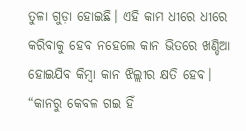ତୁଳା ଗୁଡ଼ା ହୋଇଛି। ଏହି କାମ ଧୀରେ ଧୀରେ କରିବାକୁ ହେବ ନହେଲେ କାନ ଭିତରେ ଖଣ୍ଡିଆ ହୋଇଯିବ କିମ୍ୱା କାନ ଝିଲ୍ଲୀର କ୍ଷତି ହେବ। “କାନରୁ କେବଳ ଗଇ ହିଁ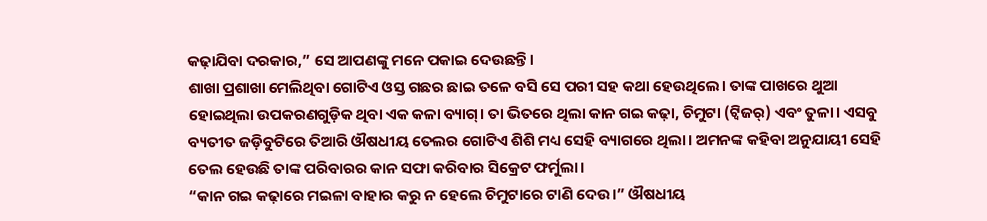କଢ଼ାଯିବା ଦରକାର,” ସେ ଆପଣଙ୍କୁ ମନେ ପକାଇ ଦେଉଛନ୍ତି।
ଶାଖା ପ୍ରଶାଖା ମେଲିଥିବା ଗୋଟିଏ ଓସ୍ତ ଗଛର ଛାଇ ତଳେ ବସି ସେ ପରୀ ସହ କଥା ହେଉଥିଲେ। ତାଙ୍କ ପାଖରେ ଥୁଆ ହୋଇଥିଲା ଉପକରଣଗୁଡ଼ିକ ଥିବା ଏକ କଳା ବ୍ୟାଗ୍। ତା ଭିତରେ ଥିଲା କାନ ଗଇ କଢ଼ା, ଚିମୁଟା (ଟ୍ୱିଜର୍) ଏବଂ ତୁଳା। ଏସବୁ ବ୍ୟତୀତ ଜଡ଼ିବୁଟିରେ ତିଆରି ଔଷଧୀୟ ତେଲର ଗୋଟିଏ ଶିଶି ମଧ୍ୟ ସେହି ବ୍ୟାଗରେ ଥିଲା। ଅମନଙ୍କ କହିବା ଅନୁଯାୟୀ ସେହି ତେଲ ହେଉଛି ତାଙ୍କ ପରିବାରର କାନ ସଫା କରିବାର ସିକ୍ରେଟ ଫର୍ମୁଲା।
“କାନ ଗଇ କଢ଼ାରେ ମଇଳା ବାହାର କରୁ ନ ହେଲେ ଚିମୁଟାରେ ଟାଣି ଦେଉ।” ଔଷଧୀୟ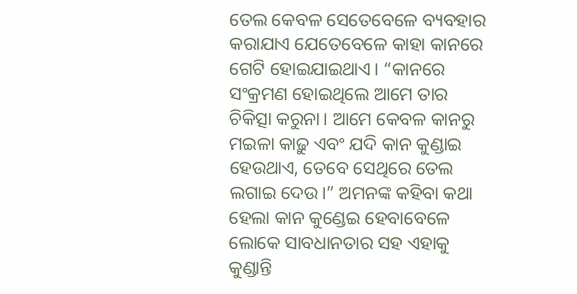ତେଲ କେବଳ ସେତେବେଳେ ବ୍ୟବହାର କରାଯାଏ ଯେତେବେଳେ କାହା କାନରେ ଗେଟି ହୋଇଯାଇଥାଏ। “କାନରେ ସଂକ୍ରମଣ ହୋଇଥିଲେ ଆମେ ତାର ଚିକିତ୍ସା କରୁନା। ଆମେ କେବଳ କାନରୁ ମଇଳା କାଢ଼ୁ ଏବଂ ଯଦି କାନ କୁଣ୍ଡାଇ ହେଉଥାଏ, ତେବେ ସେଥିରେ ତେଲ ଲଗାଇ ଦେଉ।” ଅମନଙ୍କ କହିବା କଥା ହେଲା କାନ କୁଣ୍ଡେଇ ହେବାବେଳେ ଲୋକେ ସାବଧାନତାର ସହ ଏହାକୁ କୁଣ୍ଡାନ୍ତି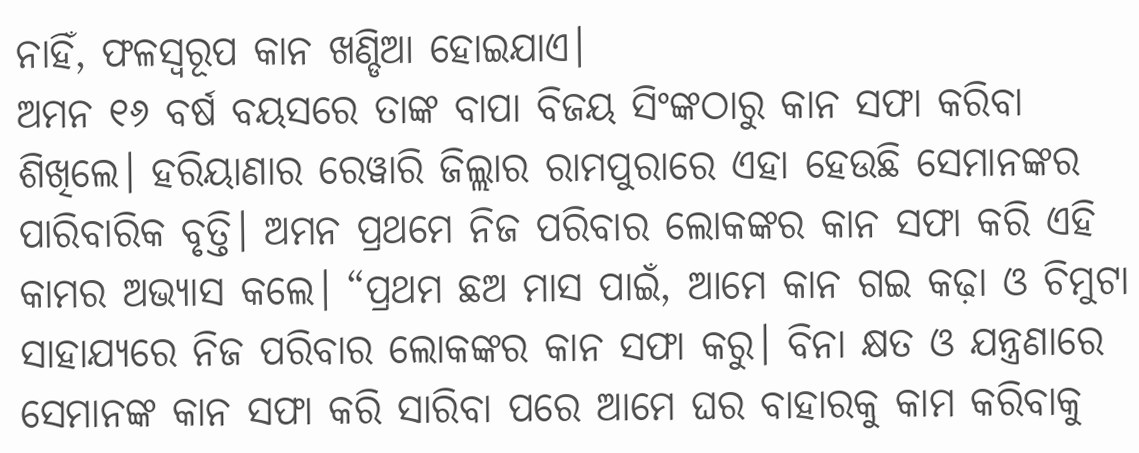ନାହିଁ, ଫଳସ୍ୱରୂପ କାନ ଖଣ୍ଡିଆ ହୋଇଯାଏ।
ଅମନ ୧୬ ବର୍ଷ ବୟସରେ ତାଙ୍କ ବାପା ବିଜୟ ସିଂଙ୍କଠାରୁ କାନ ସଫା କରିବା ଶିଖିଲେ। ହରିୟାଣାର ରେୱାରି ଜିଲ୍ଲାର ରାମପୁରାରେ ଏହା ହେଉଛି ସେମାନଙ୍କର ପାରିବାରିକ ବୃତ୍ତି। ଅମନ ପ୍ରଥମେ ନିଜ ପରିବାର ଲୋକଙ୍କର କାନ ସଫା କରି ଏହି କାମର ଅଭ୍ୟାସ କଲେ। “ପ୍ରଥମ ଛଅ ମାସ ପାଇଁ, ଆମେ କାନ ଗଇ କଢ଼ା ଓ ଚିମୁଟା ସାହାଯ୍ୟରେ ନିଜ ପରିବାର ଲୋକଙ୍କର କାନ ସଫା କରୁ। ବିନା କ୍ଷତ ଓ ଯନ୍ତ୍ରଣାରେ ସେମାନଙ୍କ କାନ ସଫା କରି ସାରିବା ପରେ ଆମେ ଘର ବାହାରକୁ କାମ କରିବାକୁ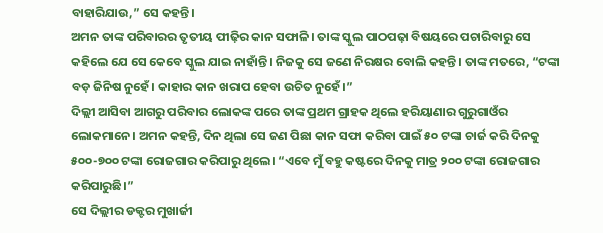ବାହାରିଯାଉ,” ସେ କହନ୍ତି।
ଅମନ ତାଙ୍କ ପରିବାରର ତୃତୀୟ ପୀଢ଼ିର କାନ ସଫାଳି। ତାଙ୍କ ସ୍କୁଲ ପାଠପଢ଼ା ବିଷୟରେ ପଚାରିବାରୁ ସେ କହିଲେ ଯେ ସେ କେବେ ସ୍କୁଲ ଯାଇ ନାହାଁନ୍ତି। ନିଜକୁ ସେ ଜଣେ ନିରକ୍ଷର ବୋଲି କହନ୍ତି। ତାଙ୍କ ମତରେ, “ଟଙ୍କା ବଡ଼ ଜିନିଷ ନୁହେଁ। କାହାର କାନ ଖରାପ ହେବା ଉଚିତ ନୁହେଁ।”
ଦିଲ୍ଲୀ ଆସିବା ଆଗରୁ ପରିବାର ଲୋକଙ୍କ ପରେ ତାଙ୍କ ପ୍ରଥମ ଗ୍ରାହକ ଥିଲେ ହରିୟାଣାର ଗୁରୁଗାଓଁର ଲୋକମାନେ। ଅମନ କହନ୍ତି, ଦିନ ଥିଲା ସେ ଜଣ ପିଛା କାନ ସଫା କରିବା ପାଇଁ ୫୦ ଟଙ୍କା ଚାର୍ଜ କରି ଦିନକୁ ୫୦୦-୭୦୦ ଟଙ୍କା ରୋଜଗାର କରିପାରୁ ଥିଲେ। “ଏବେ ମୁଁ ବହୁ କଷ୍ଟରେ ଦିନକୁ ମାତ୍ର ୨୦୦ ଟଙ୍କା ରୋଜଗାର କରିପାରୁଛି।”
ସେ ଦିଲ୍ଲୀର ଡକ୍ଟର ମୁଖାର୍ଜୀ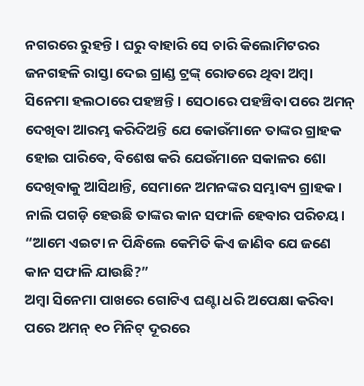ନଗରରେ ରୁହନ୍ତି। ଘରୁ ବାହାରି ସେ ଚାରି କିଲୋମିଟରର ଜନଗହଳି ରାସ୍ତା ଦେଇ ଗ୍ରାଣ୍ଡ ଟ୍ରଙ୍କ୍ ରୋଡରେ ଥିବା ଅମ୍ବା ସିନେମା ହଲଠାରେ ପହଞ୍ଚନ୍ତି। ସେଠାରେ ପହଞ୍ଚିବା ପରେ ଅମନ୍ ଦେଖିବା ଆରମ୍ଭ କରିଦିଅନ୍ତି ଯେ କୋଉଁମାନେ ତାଙ୍କର ଗ୍ରାହକ ହୋଇ ପାରିବେ, ବିଶେଷ କରି ଯେଉଁମାନେ ସକାଳର ଶୋ ଦେଖିବାକୁ ଆସିଥାନ୍ତି, ସେମାନେ ଅମନଙ୍କର ସମ୍ଭାବ୍ୟ ଗ୍ରାହକ। ନାଲି ପଗଡ଼ି ହେଉଛି ତାଙ୍କର କାନ ସଫାଳି ହେବାର ପରିଚୟ। “ଆମେ ଏଇଟା ନ ପିନ୍ଧିଲେ କେମିତି କିଏ ଜାଣିବ ଯେ ଜଣେ କାନ ସଫାଳି ଯାଉଛି?”
ଅମ୍ବା ସିନେମା ପାଖରେ ଗୋଟିଏ ଘଣ୍ଟା ଧରି ଅପେକ୍ଷା କରିବା ପରେ ଅମନ୍ ୧୦ ମିନିଟ୍ ଦୂରରେ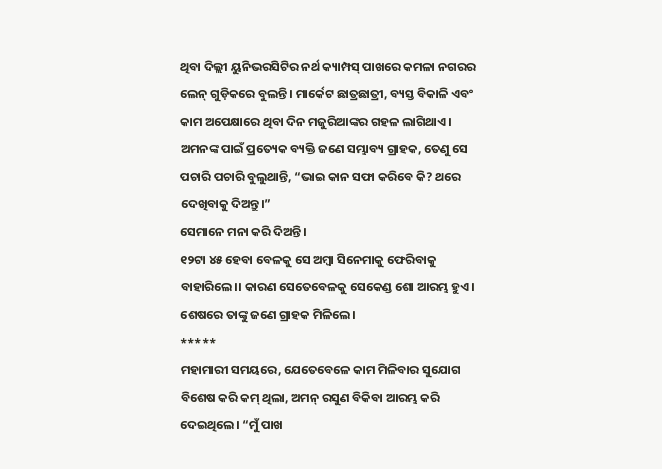ଥିବା ଦିଲ୍ଲୀ ୟୁନିଭରସିଟିର ନର୍ଥ କ୍ୟାମ୍ପସ୍ ପାଖରେ କମଳା ନଗରର ଲେନ୍ ଗୁଡ଼ିକରେ ବୁଲନ୍ତି। ମାର୍କେଟ ଛାତ୍ରଛାତ୍ରୀ, ବ୍ୟସ୍ତ ବିକାଳି ଏବଂ କାମ ଅପେକ୍ଷାରେ ଥିବା ଦିନ ମଜୁରିଆଙ୍କର ଗହଳ ଲାଗିଥାଏ। ଅମନଙ୍କ ପାଇଁ ପ୍ରତ୍ୟେକ ବ୍ୟକ୍ତି ଜଣେ ସମ୍ଭାବ୍ୟ ଗ୍ରାହକ, ତେଣୁ ସେ ପଚାରି ପଚାରି ବୁଲୁଥାନ୍ତି, “ଭାଇ କାନ ସଫା କରିବେ କି? ଥରେ ଦେଖିବାକୁ ଦିଅନ୍ତୁ।”
ସେମାନେ ମନା କରି ଦିଅନ୍ତି।
୧୨ଟା ୪୫ ହେବା ବେଳକୁ ସେ ଅମ୍ବା ସିନେମାକୁ ଫେରିବାକୁ ବାହାରିଲେ।। କାରଣ ସେତେବେଳକୁ ସେକେଣ୍ଡ ଶୋ ଆରମ୍ଭ ହୁଏ। ଶେଷରେ ତାଙ୍କୁ ଜଣେ ଗ୍ରାହକ ମିଳିଲେ।
*****
ମହାମାରୀ ସମୟରେ, ଯେତେବେଳେ କାମ ମିଳିବାର ସୁଯୋଗ ବିଶେଷ କରି କମ୍ ଥିଲା, ଅମନ୍ ରସୁଣ ବିକିବା ଆରମ୍ଭ କରି ଦେଇଥିଲେ। “ମୁଁ ପାଖ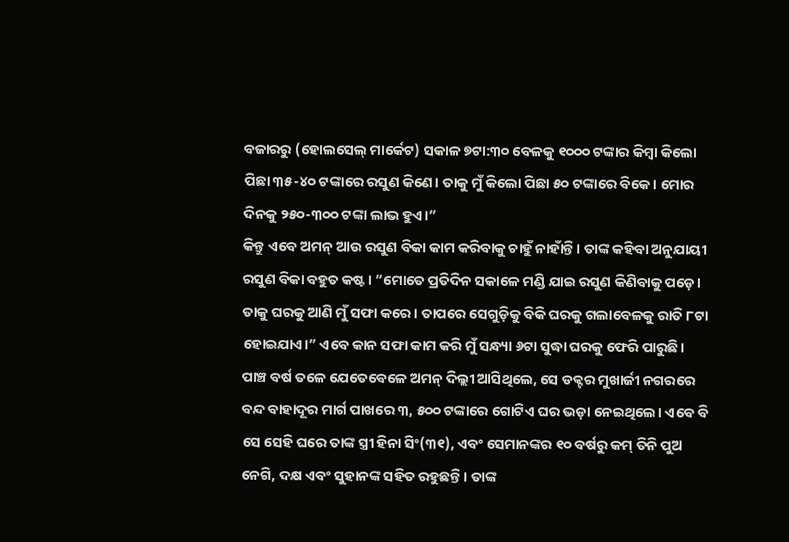ବଜାରରୁ (ହୋଲସେଲ୍ ମାର୍କେଟ) ସକାଳ ୭ଟା:୩୦ ବେଳକୁ ୧୦୦୦ ଟଙ୍କାର କିମ୍ୱା କିଲୋ ପିଛା ୩୫-୪୦ ଟଙ୍କାରେ ରସୁଣ କିଣେ। ତାକୁ ମୁଁ କିଲୋ ପିଛା ୫୦ ଟଙ୍କାରେ ବିକେ। ମୋର ଦିନକୁ ୨୫୦-୩୦୦ ଟଙ୍କା ଲାଭ ହୁଏ।”
କିନ୍ତୁ ଏବେ ଅମନ୍ ଆଉ ରସୁଣ ବିକା କାମ କରିବାକୁ ଚାହୁଁ ନାହାଁନ୍ତି। ତାଙ୍କ କହିବା ଅନୁଯାୟୀ ରସୁଣ ବିକା ବହୁତ କଷ୍ଟ। “ମୋତେ ପ୍ରତିଦିନ ସକାଳେ ମଣ୍ଡି ଯାଇ ରସୁଣ କିଣିବାକୁ ପଡ଼େ। ତାକୁ ଘରକୁ ଆଣି ମୁଁ ସଫା କରେ। ତାପରେ ସେଗୁଡ଼ିକୁ ବିକି ଘରକୁ ଗଲାବେଳକୁ ରାତି ୮ଟା ହୋଇଯାଏ।” ଏବେ କାନ ସଫା କାମ କରି ମୁଁ ସନ୍ଧ୍ୟା ୬ଟା ସୁଦ୍ଧା ଘରକୁ ଫେରି ପାରୁଛି।
ପାଞ୍ଚ ବର୍ଷ ତଳେ ଯେତେବେଳେ ଅମନ୍ ଦିଲ୍ଲୀ ଆସିଥିଲେ, ସେ ଡକ୍ଟର ମୁଖାର୍ଜୀ ନଗରରେ ବନ୍ଦ ବାହାଦୂର ମାର୍ଗ ପାଖରେ ୩, ୫୦୦ ଟଙ୍କାରେ ଗୋଟିଏ ଘର ଭଡ଼ା ନେଇଥିଲେ। ଏବେ ବି ସେ ସେହି ଘରେ ତାଙ୍କ ସ୍ତ୍ରୀ ହିନା ସିଂ(୩୧), ଏବଂ ସେମାନଙ୍କର ୧୦ ବର୍ଷରୁ କମ୍ ତିନି ପୁଅ ନେଗି, ଦକ୍ଷ ଏବଂ ସୁହାନଙ୍କ ସହିତ ରହୁଛନ୍ତି। ତାଙ୍କ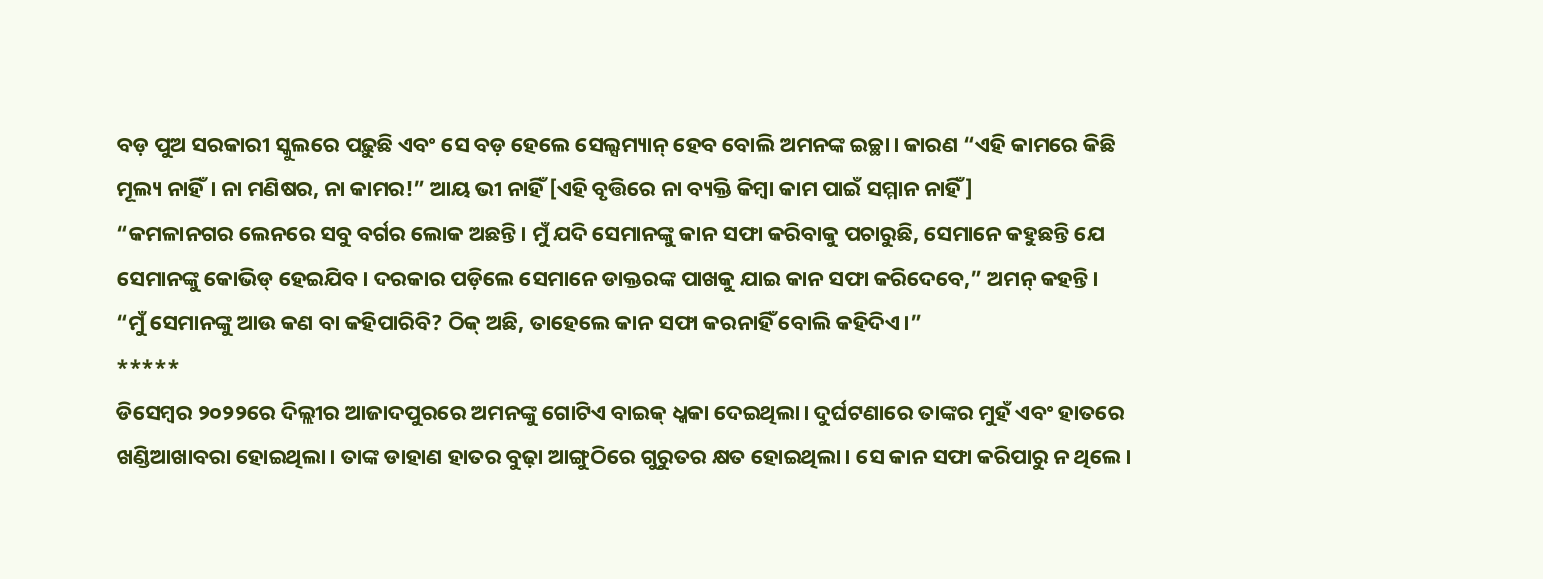ବଡ଼ ପୁଅ ସରକାରୀ ସ୍କୁଲରେ ପଢ଼ୁଛି ଏବଂ ସେ ବଡ଼ ହେଲେ ସେଲ୍ସମ୍ୟାନ୍ ହେବ ବୋଲି ଅମନଙ୍କ ଇଚ୍ଛା। କାରଣ “ଏହି କାମରେ କିଛି ମୂଲ୍ୟ ନାହିଁ। ନା ମଣିଷର, ନା କାମର!” ଆୟ ଭୀ ନାହିଁ [ଏହି ବୃତ୍ତିରେ ନା ବ୍ୟକ୍ତି କିମ୍ବା କାମ ପାଇଁ ସମ୍ମାନ ନାହିଁ]
“କମଳାନଗର ଲେନରେ ସବୁ ବର୍ଗର ଲୋକ ଅଛନ୍ତି। ମୁଁ ଯଦି ସେମାନଙ୍କୁ କାନ ସଫା କରିବାକୁ ପଚାରୁଛି, ସେମାନେ କହୁଛନ୍ତି ଯେ ସେମାନଙ୍କୁ କୋଭିଡ୍ ହେଇଯିବ। ଦରକାର ପଡ଼ିଲେ ସେମାନେ ଡାକ୍ତରଙ୍କ ପାଖକୁ ଯାଇ କାନ ସଫା କରିଦେବେ,” ଅମନ୍ କହନ୍ତି।
“ମୁଁ ସେମାନଙ୍କୁ ଆଉ କଣ ବା କହିପାରିବି? ଠିକ୍ ଅଛି, ତାହେଲେ କାନ ସଫା କରନାହିଁ ବୋଲି କହିଦିଏ।”
*****
ଡିସେମ୍ବର ୨୦୨୨ରେ ଦିଲ୍ଲୀର ଆଜାଦପୁରରେ ଅମନଙ୍କୁ ଗୋଟିଏ ବାଇକ୍ ଧ୍କକା ଦେଇଥିଲା। ଦୁର୍ଘଟଣାରେ ତାଙ୍କର ମୁହଁ ଏବଂ ହାତରେ ଖଣ୍ଡିଆଖାବରା ହୋଇଥିଲା। ତାଙ୍କ ଡାହାଣ ହାତର ବୁଢ଼ା ଆଙ୍ଗୁଠିରେ ଗୁରୁତର କ୍ଷତ ହୋଇଥିଲା। ସେ କାନ ସଫା କରିପାରୁ ନ ଥିଲେ।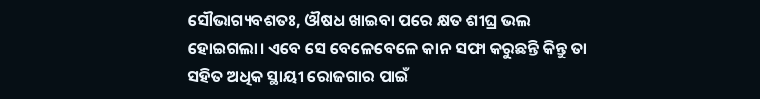ସୌଭାଗ୍ୟବଶତଃ, ଔଷଧ ଖାଇବା ପରେ କ୍ଷତ ଶୀଘ୍ର ଭଲ ହୋଇଗଲା। ଏବେ ସେ ବେଳେବେଳେ କାନ ସଫା କରୁଛନ୍ତି କିନ୍ତୁ ତା ସହିତ ଅଧିକ ସ୍ଥାୟୀ ରୋଜଗାର ପାଇଁ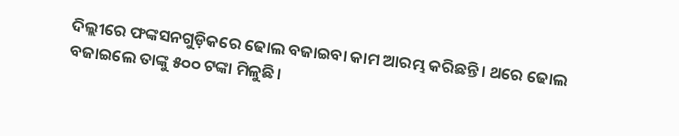ଦିଲ୍ଲୀରେ ଫଙ୍କସନଗୁଡ଼ିକରେ ଢୋଲ ବଜାଇବା କାମ ଆରମ୍ଭ କରିଛନ୍ତି। ଥରେ ଢୋଲ ବଜାଇଲେ ତାଙ୍କୁ ୫୦୦ ଟଙ୍କା ମିଳୁଛି।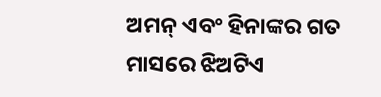ଅମନ୍ ଏବଂ ହିନାଙ୍କର ଗତ ମାସରେ ଝିଅଟିଏ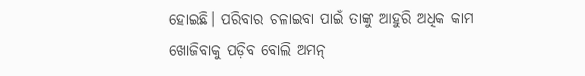ହୋଇଛି। ପରିବାର ଚଳାଇବା ପାଇଁ ତାଙ୍କୁ ଆହୁରି ଅଧିକ କାମ ଖୋଜିବାକୁ ପଡ଼ିବ ବୋଲି ଅମନ୍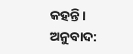କହନ୍ତି।
ଅନୁବାଦ: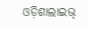ଓଡ଼ିଶାଲାଇଭ୍